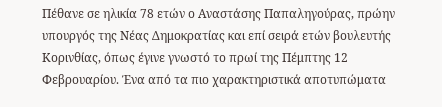Πέθανε σε ηλικία 78 ετών ο Αναστάσης Παπαληγούρας, πρώην υπουργός της Νέας Δημοκρατίας και επί σειρά ετών βουλευτής Κορινθίας, όπως έγινε γνωστό το πρωί της Πέμπτης 12 Φεβρουαρίου. Ένα από τα πιο χαρακτηριστικά αποτυπώματα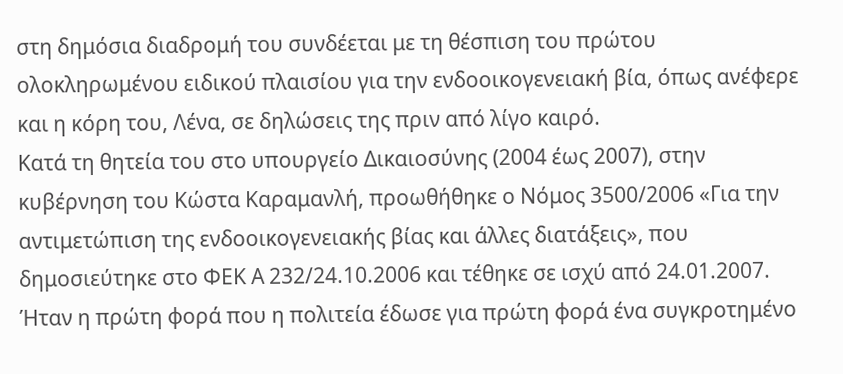στη δημόσια διαδρομή του συνδέεται με τη θέσπιση του πρώτου ολοκληρωμένου ειδικού πλαισίου για την ενδοοικογενειακή βία, όπως ανέφερε και η κόρη του, Λένα, σε δηλώσεις της πριν από λίγο καιρό.
Κατά τη θητεία του στο υπουργείο Δικαιοσύνης (2004 έως 2007), στην κυβέρνηση του Κώστα Καραμανλή, προωθήθηκε ο Νόμος 3500/2006 «Για την αντιμετώπιση της ενδοοικογενειακής βίας και άλλες διατάξεις», που δημοσιεύτηκε στο ΦΕΚ Α 232/24.10.2006 και τέθηκε σε ισχύ από 24.01.2007. Ήταν η πρώτη φορά που η πολιτεία έδωσε για πρώτη φορά ένα συγκροτημένο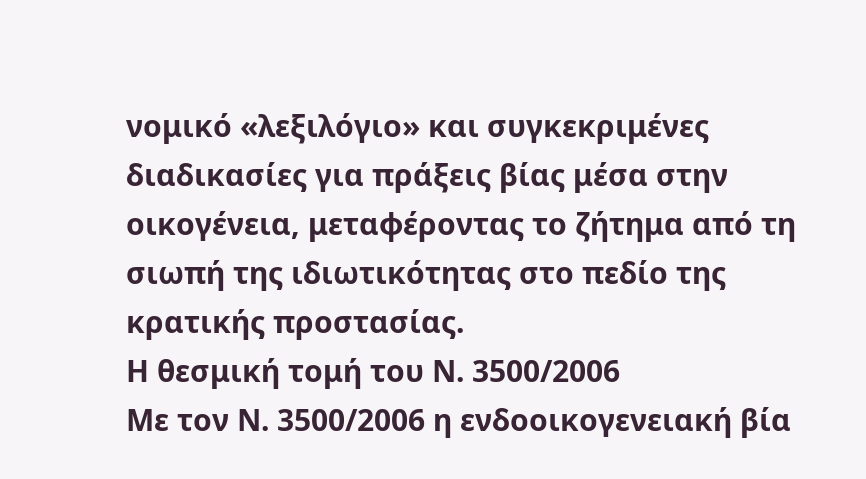νομικό «λεξιλόγιο» και συγκεκριμένες διαδικασίες για πράξεις βίας μέσα στην οικογένεια, μεταφέροντας το ζήτημα από τη σιωπή της ιδιωτικότητας στο πεδίο της κρατικής προστασίας.
Η θεσμική τομή του Ν. 3500/2006
Με τον Ν. 3500/2006 η ενδοοικογενειακή βία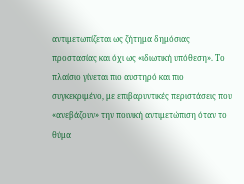αντιμετωπίζεται ως ζήτημα δημόσιας προστασίας και όχι ως «ιδιωτική υπόθεση». Το πλαίσιο γίνεται πιο αυστηρό και πιο συγκεκριμένο, με επιβαρυντικές περιστάσεις που «ανεβάζουν» την ποινική αντιμετώπιση όταν το θύμα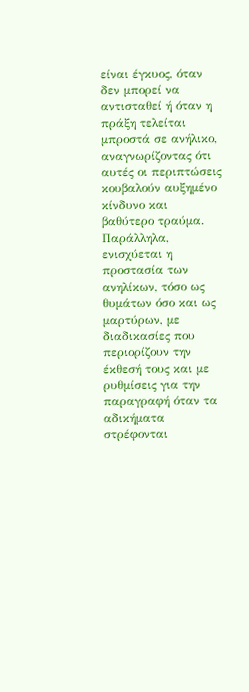είναι έγκυος, όταν δεν μπορεί να αντισταθεί ή όταν η πράξη τελείται μπροστά σε ανήλικο, αναγνωρίζοντας ότι αυτές οι περιπτώσεις κουβαλούν αυξημένο κίνδυνο και βαθύτερο τραύμα. Παράλληλα, ενισχύεται η προστασία των ανηλίκων, τόσο ως θυμάτων όσο και ως μαρτύρων, με διαδικασίες που περιορίζουν την έκθεσή τους και με ρυθμίσεις για την παραγραφή όταν τα αδικήματα στρέφονται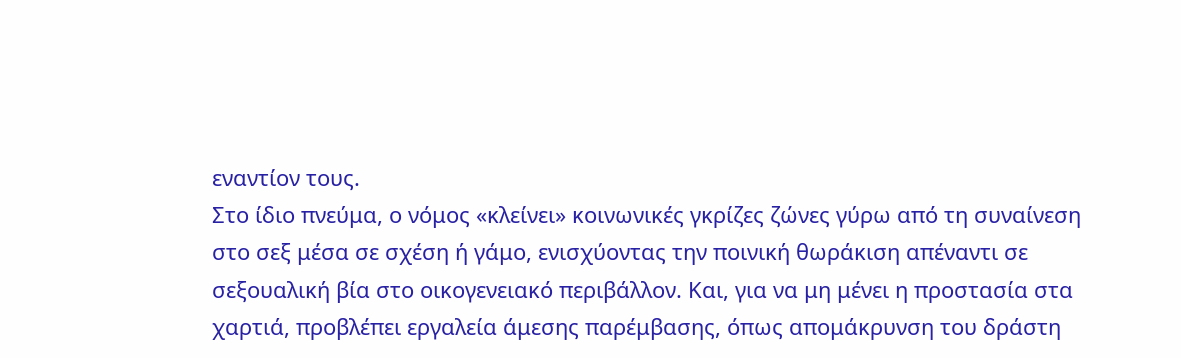εναντίον τους.
Στο ίδιο πνεύμα, ο νόμος «κλείνει» κοινωνικές γκρίζες ζώνες γύρω από τη συναίνεση στο σεξ μέσα σε σχέση ή γάμο, ενισχύοντας την ποινική θωράκιση απέναντι σε σεξουαλική βία στο οικογενειακό περιβάλλον. Και, για να μη μένει η προστασία στα χαρτιά, προβλέπει εργαλεία άμεσης παρέμβασης, όπως απομάκρυνση του δράστη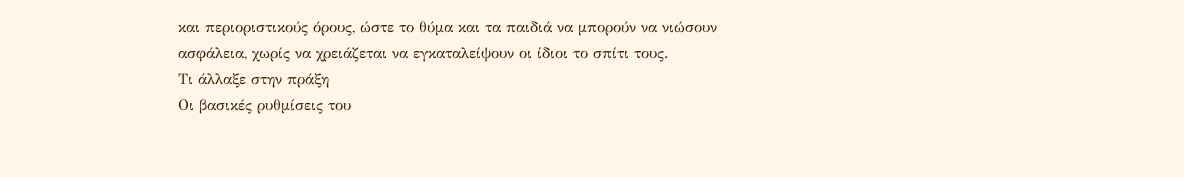και περιοριστικούς όρους, ώστε το θύμα και τα παιδιά να μπορούν να νιώσουν ασφάλεια, χωρίς να χρειάζεται να εγκαταλείψουν οι ίδιοι το σπίτι τους.
Τι άλλαξε στην πράξη
Οι βασικές ρυθμίσεις του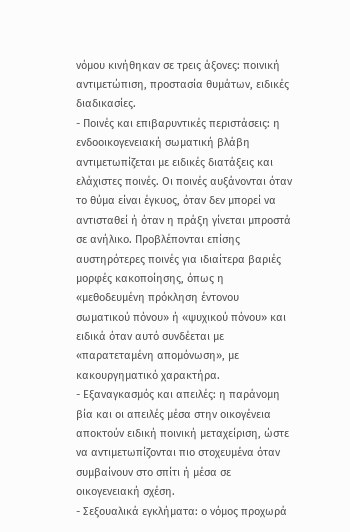νόμου κινήθηκαν σε τρεις άξονες: ποινική αντιμετώπιση, προστασία θυμάτων, ειδικές διαδικασίες.
- Ποινές και επιβαρυντικές περιστάσεις: η ενδοοικογενειακή σωματική βλάβη αντιμετωπίζεται με ειδικές διατάξεις και ελάχιστες ποινές. Οι ποινές αυξάνονται όταν το θύμα είναι έγκυος, όταν δεν μπορεί να αντισταθεί ή όταν η πράξη γίνεται μπροστά σε ανήλικο. Προβλέπονται επίσης αυστηρότερες ποινές για ιδιαίτερα βαριές μορφές κακοποίησης, όπως η «μεθοδευμένη πρόκληση έντονου σωματικού πόνου» ή «ψυχικού πόνου» και ειδικά όταν αυτό συνδέεται με «παρατεταμένη απομόνωση», με κακουργηματικό χαρακτήρα.
- Εξαναγκασμός και απειλές: η παράνομη βία και οι απειλές μέσα στην οικογένεια αποκτούν ειδική ποινική μεταχείριση, ώστε να αντιμετωπίζονται πιο στοχευμένα όταν συμβαίνουν στο σπίτι ή μέσα σε οικογενειακή σχέση.
- Σεξουαλικά εγκλήματα: ο νόμος προχωρά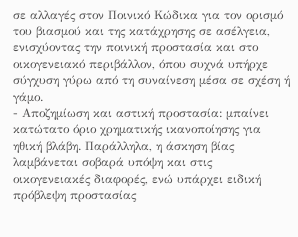σε αλλαγές στον Ποινικό Κώδικα για τον ορισμό του βιασμού και της κατάχρησης σε ασέλγεια, ενισχύοντας την ποινική προστασία και στο οικογενειακό περιβάλλον, όπου συχνά υπήρχε σύγχυση γύρω από τη συναίνεση μέσα σε σχέση ή γάμο.
- Αποζημίωση και αστική προστασία: μπαίνει κατώτατο όριο χρηματικής ικανοποίησης για ηθική βλάβη. Παράλληλα, η άσκηση βίας λαμβάνεται σοβαρά υπόψη και στις οικογενειακές διαφορές, ενώ υπάρχει ειδική πρόβλεψη προστασίας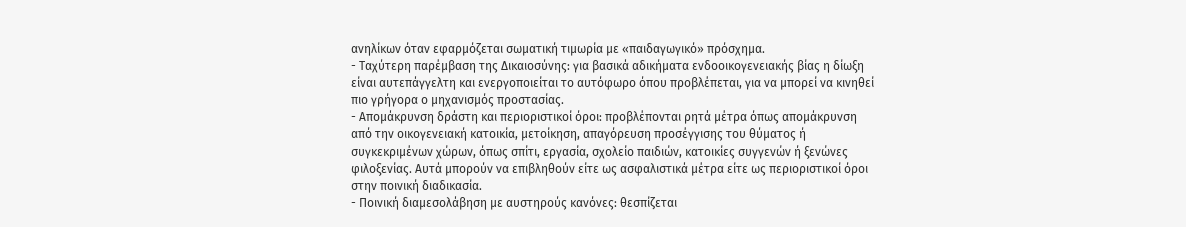ανηλίκων όταν εφαρμόζεται σωματική τιμωρία με «παιδαγωγικό» πρόσχημα.
- Ταχύτερη παρέμβαση της Δικαιοσύνης: για βασικά αδικήματα ενδοοικογενειακής βίας η δίωξη είναι αυτεπάγγελτη και ενεργοποιείται το αυτόφωρο όπου προβλέπεται, για να μπορεί να κινηθεί πιο γρήγορα ο μηχανισμός προστασίας.
- Απομάκρυνση δράστη και περιοριστικοί όροι: προβλέπονται ρητά μέτρα όπως απομάκρυνση από την οικογενειακή κατοικία, μετοίκηση, απαγόρευση προσέγγισης του θύματος ή συγκεκριμένων χώρων, όπως σπίτι, εργασία, σχολείο παιδιών, κατοικίες συγγενών ή ξενώνες φιλοξενίας. Αυτά μπορούν να επιβληθούν είτε ως ασφαλιστικά μέτρα είτε ως περιοριστικοί όροι στην ποινική διαδικασία.
- Ποινική διαμεσολάβηση με αυστηρούς κανόνες: θεσπίζεται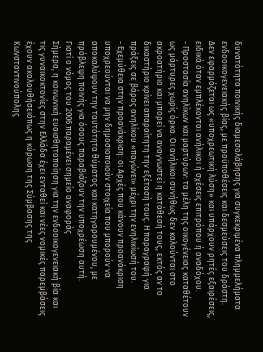δυνατότητα ποινικής διαμεσολάβησης για συγκεκριμένα πλημμελήματα ενδοοικογενειακής βίας, με προϋποθέσεις και δεσμεύσεις του δράστη. Δεν εφαρμόζεται ως «υποχρεωτική λύση» και υπάρχουν ρητές εξαιρέσεις, ειδικά όταν εμπλέκονται ανήλικοι ή σχέσεις επιτρόπου ή αναδόχου.
- Προστασία ανηλίκων και μαρτύρων: τα μέλη της οικογένειας καταθέτουν ως μάρτυρες χωρίς όρκο. Οι ανήλικοι συνήθως δεν καλούνται στο ακροατήριο και μπορεί να αναγνωστεί η κατάθεσή τους, εκτός αν το δικαστήριο κρίνει απαραίτητη την εξέτασή τους. Η παραγραφή για πράξεις σε βάρος ανηλίκου «παγώνει» μέχρι την ενηλικίωσή του.
- Εχεμύθεια στην προανάκριση: οι Αρχές που κάνουν προανάκριση υποχρεούνται να μην δημοσιοποιούν στοιχεία που μπορούν να αποκαλύψουν την ταυτότητα θύματος και κατηγορουμένου, με πρόβλεψη ποινής για όσους παραβιάζουν την υποχρέωση αυτή.
Γιατί ο νόμος του 2006 παραμένει σημείο αναφοράς
Σήμερα, η κοινωνική ευαισθητοποίηση για την ενδοοικογενειακή βία και τις γυναικοκτονίες στην Ελλάδα έχει ενταθεί και νέες νομικές παρεμβάσεις έχουν ακολουθήσειόπως η κύρωση της Σύμβασης της Κωνσταντινούπολης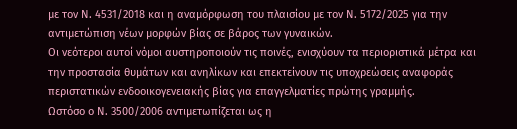με τον Ν. 4531/2018 και η αναμόρφωση του πλαισίου με τον Ν. 5172/2025 για την αντιμετώπιση νέων μορφών βίας σε βάρος των γυναικών.
Οι νεότεροι αυτοί νόμοι αυστηροποιούν τις ποινές, ενισχύουν τα περιοριστικά μέτρα και την προστασία θυμάτων και ανηλίκων και επεκτείνουν τις υποχρεώσεις αναφοράς περιστατικών ενδοοικογενειακής βίας για επαγγελματίες πρώτης γραμμής.
Ωστόσο ο Ν. 3500/2006 αντιμετωπίζεται ως η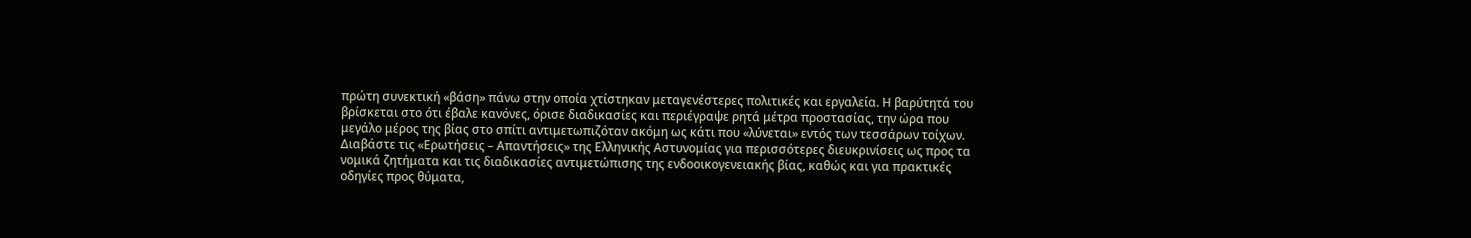πρώτη συνεκτική «βάση» πάνω στην οποία χτίστηκαν μεταγενέστερες πολιτικές και εργαλεία. Η βαρύτητά του βρίσκεται στο ότι έβαλε κανόνες, όρισε διαδικασίες και περιέγραψε ρητά μέτρα προστασίας, την ώρα που μεγάλο μέρος της βίας στο σπίτι αντιμετωπιζόταν ακόμη ως κάτι που «λύνεται» εντός των τεσσάρων τοίχων.
Διαβάστε τις «Ερωτήσεις – Απαντήσεις» της Ελληνικής Αστυνομίας για περισσότερες διευκρινίσεις ως προς τα νομικά ζητήματα και τις διαδικασίες αντιμετώπισης της ενδοοικογενειακής βίας, καθώς και για πρακτικές οδηγίες προς θύματα,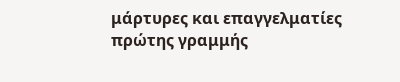μάρτυρες και επαγγελματίες πρώτης γραμμής